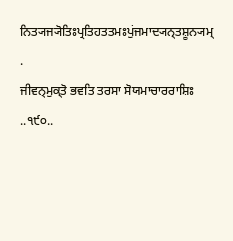ਨਿਤ੍ਯਜ੍ਯੋਤਿਃਪ੍ਰਤਿਹਤਤਮਃਪੁਂਜਮਾਦ੍ਯਨ੍ਤਸ਼ੂਨ੍ਯਮ੍ .
ਜੀਵਨ੍ਮੁਕ੍ਤੋ ਭਵਤਿ ਤਰਸਾ ਸੋਯਮਾਚਾਰਰਾਸ਼ਿਃ ..੧੯੦..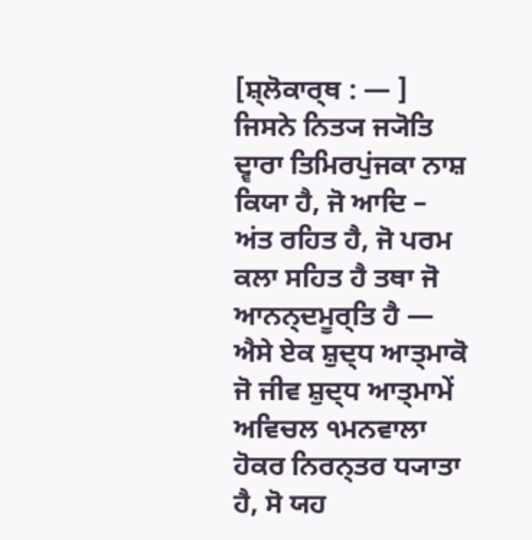[ਸ਼੍ਲੋਕਾਰ੍ਥ : — ] ਜਿਸਨੇ ਨਿਤ੍ਯ ਜ੍ਯੋਤਿ ਦ੍ਵਾਰਾ ਤਿਮਿਰਪੁਂਜਕਾ ਨਾਸ਼ ਕਿਯਾ ਹੈ, ਜੋ ਆਦਿ – ਅਂਤ ਰਹਿਤ ਹੈ, ਜੋ ਪਰਮ ਕਲਾ ਸਹਿਤ ਹੈ ਤਥਾ ਜੋ ਆਨਨ੍ਦਮੂਰ੍ਤਿ ਹੈ — ਐਸੇ ਏਕ ਸ਼ੁਦ੍ਧ ਆਤ੍ਮਾਕੋ ਜੋ ਜੀਵ ਸ਼ੁਦ੍ਧ ਆਤ੍ਮਾਮੇਂ ਅਵਿਚਲ ੧ਮਨਵਾਲਾ ਹੋਕਰ ਨਿਰਨ੍ਤਰ ਧ੍ਯਾਤਾ ਹੈ, ਸੋ ਯਹ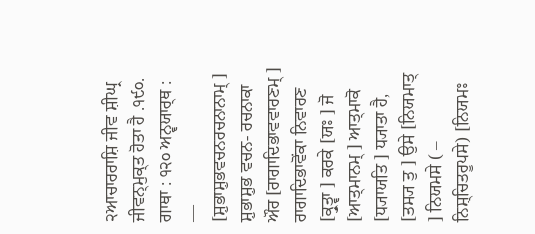੨ਆਚਾਰਰਾਸ਼ਿ ਜੀਵ ਸ਼ੀਘ੍ਰ ਜੀਵਨ੍ਮੁਕ੍ਤ ਹੋਤਾ ਹੈ .੧੯੦.
ਗਾਥਾ : ੧੨੦ ਅਨ੍ਵਯਾਰ੍ਥ : — [ਸ਼ੁਭਾਸ਼ੁਭਵਚਨਰਚਨਾਨਾਮ੍ ] ਸ਼ੁਭਾਸ਼ੁਭ ਵਚਨ- ਰਚਨਾਕਾ ਔਰ [ਰਾਗਾਦਿਭਾਵਵਾਰਣਮ੍ ] ਰਾਗਾਦਿਭਾਵੋਂਕਾ ਨਿਵਾਰਣ [ਕ੍ਰੁਤ੍ਵਾ ] ਕਰਕੇ [ਯਃ ] ਜੋ [ਆਤ੍ਮਾਨਮ੍ ] ਆਤ੍ਮਾਕੋ [ਧ੍ਯਾਯਤਿ ] ਧ੍ਯਾਤਾ ਹੈ, [ਤਸ੍ਯ ਤੁ ] ਉਸੇ [ਨਿਯਮਾਤ੍ ] ਨਿਯਮਸੇ ( – ਨਿਸ਼੍ਚਿਤਰੂਪਸੇ) [ਨਿਯਮਃ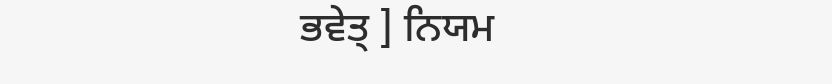ਭਵੇਤ੍ ] ਨਿਯਮ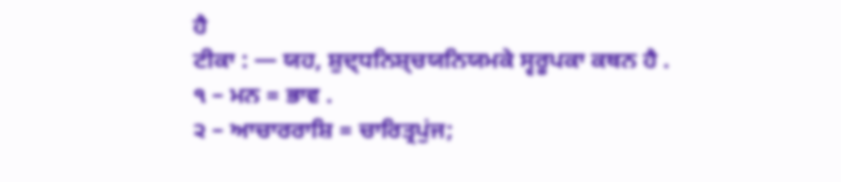ਹੈ
ਟੀਕਾ : — ਯਹ, ਸ਼ੁਦ੍ਧਨਿਸ਼੍ਚਯਨਿਯਮਕੇ ਸ੍ਵਰੂਪਕਾ ਕਥਨ ਹੈ .
੧ – ਮਨ = ਭਾਵ .
੨ – ਆਚਾਰਰਾਸ਼ਿ = ਚਾਰਿਤ੍ਰਪੁਂਜ;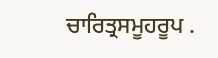ਚਾਰਿਤ੍ਰਸਮੂਹਰੂਪ .